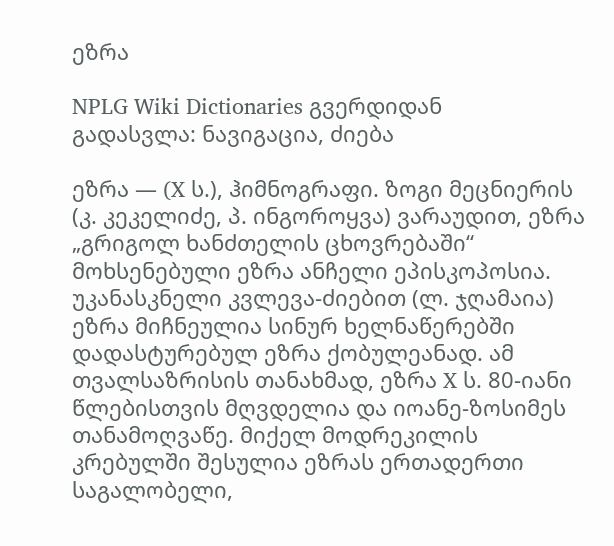ეზრა

NPLG Wiki Dictionaries გვერდიდან
გადასვლა: ნავიგაცია, ძიება

ეზრა — (X ს.), ჰიმნოგრაფი. ზოგი მეცნიერის (კ. კეკელიძე, პ. ინგოროყვა) ვარაუდით, ეზრა „გრიგოლ ხანძთელის ცხოვრებაში“ მოხსენებული ეზრა ანჩელი ეპისკოპოსია. უკანასკნელი კვლევა-ძიებით (ლ. ჯღამაია) ეზრა მიჩნეულია სინურ ხელნაწერებში დადასტურებულ ეზრა ქობულეანად. ამ თვალსაზრისის თანახმად, ეზრა X ს. 80-იანი წლებისთვის მღვდელია და იოანე-ზოსიმეს თანამოღვაწე. მიქელ მოდრეკილის კრებულში შესულია ეზრას ერთადერთი საგალობელი,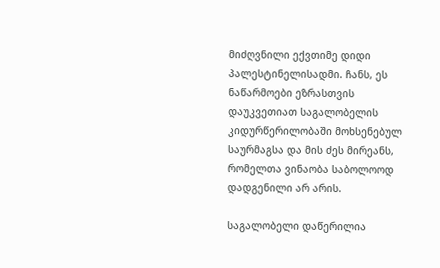მიძღვნილი ექვთიმე დიდი პალესტინელისადმი. ჩანს, ეს ნაწარმოები ეზრასთვის დაუკვეთიათ საგალობელის კიდურწერილობაში მოხსენებულ საურმაგსა და მის ძეს მირეანს, რომელთა ვინაობა საბოლოოდ დადგენილი არ არის.

საგალობელი დაწერილია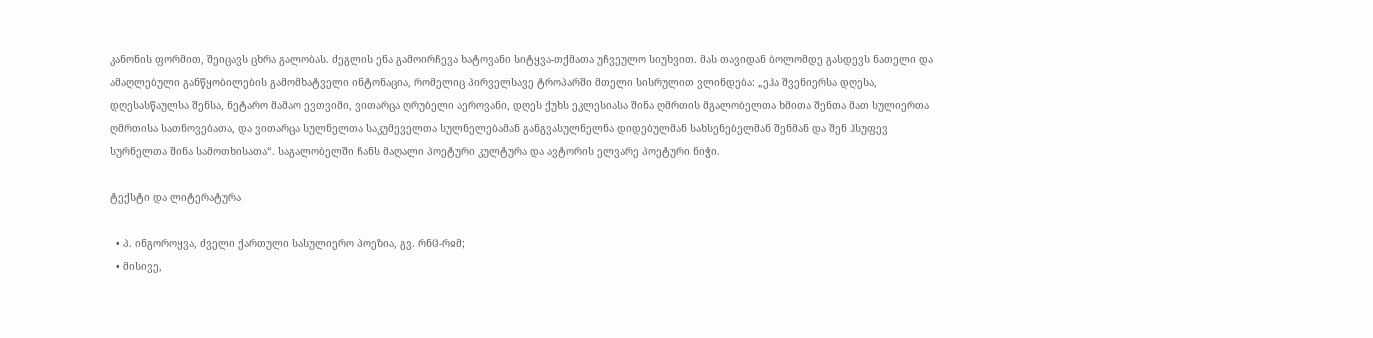კანონის ფორმით, შეიცავს ცხრა გალობას. ძეგლის ენა გამოირჩევა ხატოვანი სიტყვა-თქმათა უჩვეულო სიუხვით. მას თავიდან ბოლომდე გასდევს ნათელი და ამაღლებული განწყობილების გამომხატველი ინტონაცია, რომელიც პირველსავე ტროპარში მთელი სისრულით ვლინდება: „ეჰა შვენიერსა დღესა, დღესასწაულსა შენსა, ნეტარო მამაო ევთვიმი, ვითარცა ღრუბელი აეროვანი, დღეს ქუხს ეკლესიასა შინა ღმრთის მგალობელთა ხმითა შენთა მათ სულიერთა ღმრთისა სათნოვებათა, და ვითარცა სულნელთა საკუმეველთა სულნელებამან განგვასულნელნა დიდებულმან სახსენებელმან შენმან და შენ ჰსუფევ სურნელთა შინა სამოთხისათა“. საგალობელში ჩანს მაღალი პოეტური კულტურა და ავტორის ელვარე პოეტური ნიჭი.

ტექსტი და ლიტერატურა

  • პ. ინგოროყვა, ძველი ქართული სასულიერო პოეზია, გვ. რნჱ-რჲმ;
  • მისივე,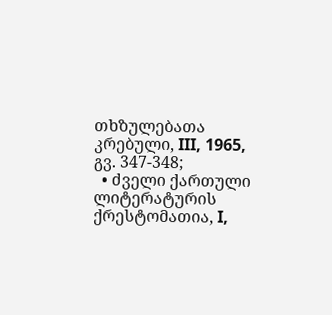თხზულებათა კრებული, III, 1965, გვ. 347-348;
  • ძველი ქართული ლიტერატურის ქრესტომათია, I,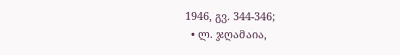1946, გვ. 344-346;
  • ლ. ჯღამაია,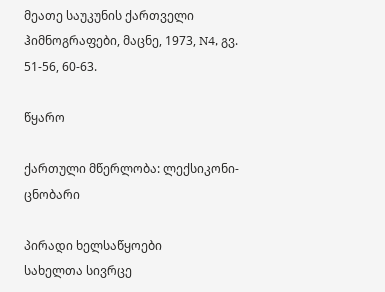მეათე საუკუნის ქართველი ჰიმნოგრაფები, მაცნე, 1973, N4, გვ. 51-56, 60-63.

წყარო

ქართული მწერლობა: ლექსიკონი-ცნობარი

პირადი ხელსაწყოები
სახელთა სივრცე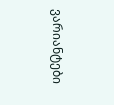ვარიანტები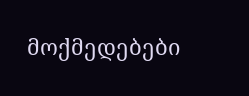მოქმედებები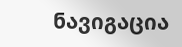ნავიგაცია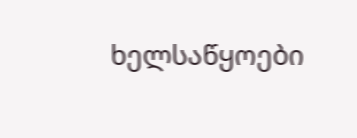ხელსაწყოები